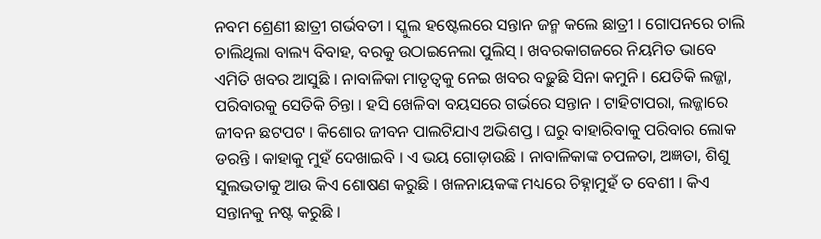ନବମ ଶ୍ରେଣୀ ଛାତ୍ରୀ ଗର୍ଭବତୀ । ସ୍କୁଲ ହଷ୍ଟେଲରେ ସନ୍ତାନ ଜନ୍ମ କଲେ ଛାତ୍ରୀ । ଗୋପନରେ ଚାଲି ଚାଲିଥିଲା ବାଲ୍ୟ ବିବାହ, ବରକୁ ଉଠାଇନେଲା ପୁଲିସ୍ । ଖବରକାଗଜରେ ନିୟମିତ ଭାବେ ଏମିତି ଖବର ଆସୁଛି । ନାବାଳିକା ମାତୃତ୍ୱକୁ ନେଇ ଖବର ବଢ଼ୁଛି ସିନା କମୁନି । ଯେତିକି ଲଜ୍ଜା, ପରିବାରକୁ ସେତିକି ଚିନ୍ତା । ହସି ଖେଳିବା ବୟସରେ ଗର୍ଭରେ ସନ୍ତାନ । ଟାହିଟାପରା, ଲଜ୍ଜାରେ ଜୀବନ ଛଟପଟ । କିଶୋର ଜୀବନ ପାଲଟିଯାଏ ଅଭିଶପ୍ତ । ଘରୁ ବାହାରିବାକୁ ପରିବାର ଲୋକ ଡରନ୍ତି । କାହାକୁ ମୁହଁ ଦେଖାଇବି । ଏ ଭୟ ଗୋଡ଼ାଉଛି । ନାବାଳିକାଙ୍କ ଚପଳତା, ଅଜ୍ଞତା, ଶିଶୁ ସୁଲଭତାକୁ ଆଉ କିଏ ଶୋଷଣ କରୁଛି । ଖଳନାୟକଙ୍କ ମଧ୍ୟରେ ଚିହ୍ନାମୁହଁ ତ ବେଶୀ । କିଏ ସନ୍ତାନକୁ ନଷ୍ଟ କରୁଛି ।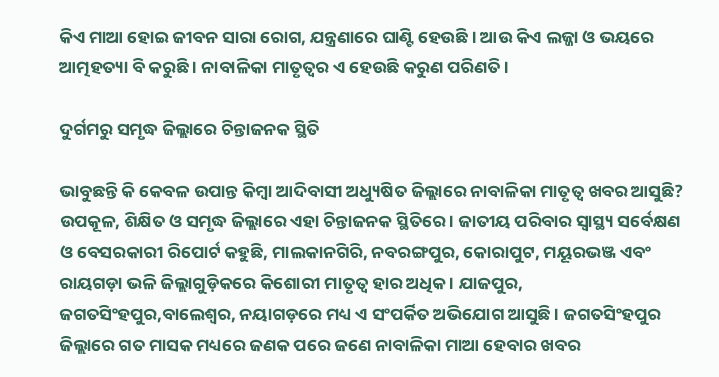କିଏ ମାଆ ହୋଇ ଜୀବନ ସାରା ରୋଗ, ଯନ୍ତ୍ରଣାରେ ଘାଣ୍ଟି ହେଉଛି । ଆଉ କିଏ ଲଜ୍ଜା ଓ ଭୟରେ ଆତ୍ମହତ୍ୟା ବି କରୁଛି । ନାବାଳିକା ମାତୃତ୍ୱର ଏ ହେଉଛି କରୁଣ ପରିଣତି ।

ଦୁର୍ଗମରୁ ସମୃଦ୍ଧ ଜିଲ୍ଲାରେ ଚିନ୍ତାଜନକ ସ୍ଥିତି

ଭାବୁଛନ୍ତି କି କେବଳ ଉପାନ୍ତ କିମ୍ବା ଆଦିବାସୀ ଅଧ୍ୟୁଷିତ ଜିଲ୍ଲାରେ ନାବାଳିକା ମାତୃତ୍ୱ ଖବର ଆସୁଛି? ଉପକୂଳ, ଶିକ୍ଷିତ ଓ ସମୃଦ୍ଧ ଜିଲ୍ଲାରେ ଏହା ଚିନ୍ତାଜନକ ସ୍ଥିତିରେ । ଜାତୀୟ ପରିବାର ସ୍ୱାସ୍ଥ୍ୟ ସର୍ବେକ୍ଷଣ ଓ ବେସରକାରୀ ରିପୋର୍ଟ କହୁଛି, ମାଲକାନଗିରି, ନବରଙ୍ଗପୁର, କୋରାପୁଟ, ମୟୂରଭଞ୍ଜ ଏବଂ ରାୟଗଡ଼ା ଭଳି ଜିଲ୍ଲାଗୁଡ଼ିକରେ କିଶୋରୀ ମାତୃତ୍ୱ ହାର ଅଧିକ । ଯାଜପୁର, ଜଗତସିଂହପୁର,ବାଲେଶ୍ୱର, ନୟାଗଡ଼ରେ ମଧ୍ୟ ଏ ସଂପର୍କିତ ଅଭିଯୋଗ ଆସୁଛି । ଜଗତସିଂହପୁର ଜିଲ୍ଲାରେ ଗତ ମାସକ ମଧ୍ୟରେ ଜଣକ ପରେ ଜଣେ ନାବାଳିକା ମାଆ ହେବାର ଖବର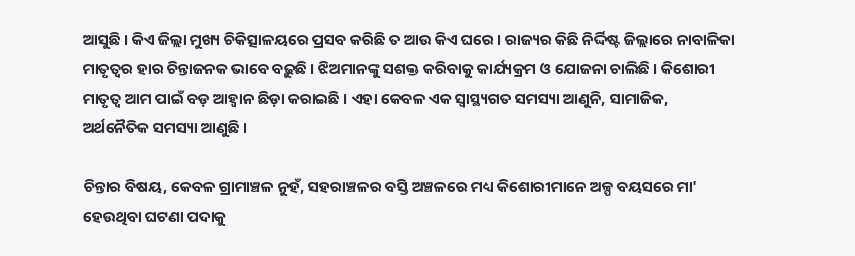ଆସୁଛି । କିଏ ଜିଲ୍ଲା ମୁଖ୍ୟ ଚିକିତ୍ସାଳୟରେ ପ୍ରସବ କରିଛି ତ ଆଉ କିଏ ଘରେ । ରାଜ୍ୟର କିଛି ନିର୍ଦ୍ଦିଷ୍ଟ ଜିଲ୍ଲାରେ ନାବାଳିକା ମାତୃତ୍ୱର ହାର ଚିନ୍ତାଜନକ ଭାବେ ବଢ଼ୁଛି । ଝିଅମାନଙ୍କୁ ସଶକ୍ତ କରିବାକୁ କାର୍ଯ୍ୟକ୍ରମ ଓ ଯୋଜନା ଚାଲିଛି । କିଶୋରୀ ମାତୃତ୍ୱ ଆମ ପାଇଁ ବଡ଼ ଆହ୍ୱାନ ଛିଡ଼ା କରାଇଛି । ଏହା କେବଳ ଏକ ସ୍ୱାସ୍ଥ୍ୟଗତ ସମସ୍ୟା ଆଣୁନି, ସାମାଜିକ, ଅର୍ଥନୈତିକ ସମସ୍ୟା ଆଣୁଛି ।

ଚିନ୍ତାର ବିଷୟ, କେବଳ ଗ୍ରାମାଞ୍ଚଳ ନୁହଁ, ସହରାଞ୍ଚଳର ବସ୍ତି ଅଞ୍ଚଳରେ ମଧ୍ୟ କିଶୋରୀମାନେ ଅଳ୍ପ ବୟସରେ ମା' ହେଉଥିବା ଘଟଣା ପଦାକୁ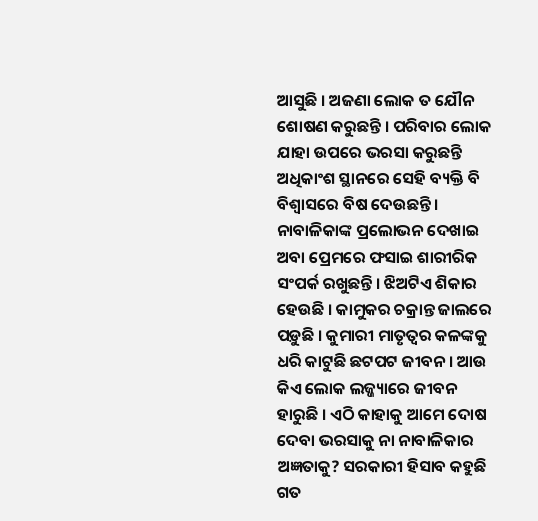ଆସୁଛି । ଅଜଣା ଲୋକ ତ ଯୌନ ଶୋଷଣ କରୁଛନ୍ତି । ପରିବାର ଲୋକ ଯାହା ଉପରେ ଭରସା କରୁଛନ୍ତି ଅଧିକାଂଶ ସ୍ଥାନରେ ସେହି ବ୍ୟକ୍ତି ବି ବିଶ୍ୱାସରେ ବିଷ ଦେଉଛନ୍ତି । ନାବାଳିକାଙ୍କ ପ୍ରଲୋଭନ ଦେଖାଇ ଅବା ପ୍ରେମରେ ଫସାଇ ଶାରୀରିକ ସଂପର୍କ ରଖୁଛନ୍ତି । ଝିଅଟିଏ ଶିକାର ହେଉଛି । କାମୁକର ଚକ୍ରାନ୍ତ ଜାଲରେ ପଡ଼ୁଛି । କୁମାରୀ ମାତୃତ୍ୱର କଳଙ୍କକୁ ଧରି କାଟୁଛି ଛଟପଟ ଜୀବନ । ଆଉ କିଏ ଲୋକ ଲଜ୍ଜ୍ୟାରେ ଜୀବନ ହାରୁଛି । ଏଠି କାହାକୁ ଆମେ ଦୋଷ ଦେବା ଭରସାକୁ ନା ନାବାଳିକାର ଅଜ୍ଞତାକୁ? ସରକାରୀ ହିସାବ କହୁଛି ଗତ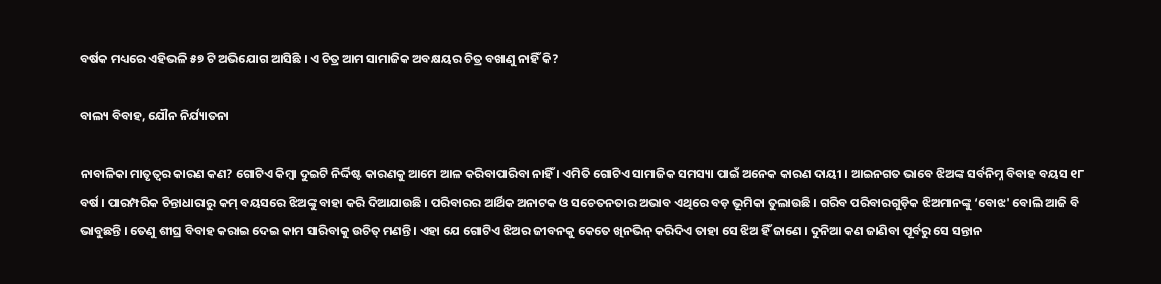ବର୍ଷକ ମଧ୍ୟରେ ଏହିଭଳି ୫୭ ଟି ଅଭିଯୋଗ ଆସିଛି । ଏ ଚିତ୍ର ଆମ ସାମାଜିକ ଅବକ୍ଷୟର ଚିତ୍ର ବଖାଣୁ ନାହିଁ କି?

ବାଲ୍ୟ ବିବାହ, ଯୌନ ନିର୍ଯ୍ୟାତନା

ନାବାଳିକା ମାତୃତ୍ୱର କାରଣ କଣ? ଗୋଟିଏ କିମ୍ବା ଦୁଇଟି ନିର୍ଦ୍ଦିଷ୍ଟ କାରଣକୁ ଆମେ ଆଳ କରିବାପାରିବା ନାହିଁ । ଏମିତି ଗୋଟିଏ ସାମାଜିକ ସମସ୍ୟା ପାଇଁ ଅନେକ କାରଣ ଦାୟୀ । ଆଇନଗତ ଭାବେ ଝିଅଙ୍କ ସର୍ବନିମ୍ନ ବିବାହ ବୟସ ୧୮ ବର୍ଷ । ପାରମ୍ପରିକ ଚିନ୍ତାଧାରାରୁ କମ୍ ବୟସରେ ଝିଅଙ୍କୁ ବାହା କରି ଦିଆଯାଉଛି । ପରିବାରର ଆର୍ଥିକ ଅନାଟକ ଓ ସଚେତନତାର ଅଭାବ ଏଥିରେ ବଡ଼ ଭୂମିକା ତୁଲାଉଛି । ଗରିବ ପରିବାରଗୁଡ଼ିକ ଝିଅମାନଙ୍କୁ ‘ବୋଝ' ବୋଲି ଆଜି ବି ଭାବୁଛନ୍ତି । ତେଣୁ ଶୀଘ୍ର ବିବାହ କରାଇ ଦେଇ କାମ ସାରିବାକୁ ଉଚିତ୍ ମଣନ୍ତି । ଏହା ଯେ ଗୋଟିଏ ଝିଅର ଜୀବନକୁ କେତେ ଖିନଭିନ୍ କରିଦିଏ ତାହା ସେ ଝିଅ ହିଁ ଜାଣେ । ଦୁନିଆ କଣ ଜାଣିବା ପୂର୍ବରୁ ସେ ସନ୍ତାନ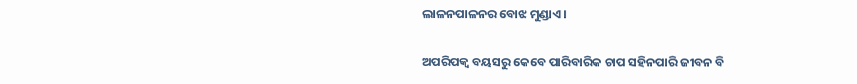ଲାଳନପାଳନର ବୋଝ ମୁଣ୍ଡାଏ ।

ଅପରିପକ୍ୱ ବୟସରୁ କେବେ ପାରିବାରିକ ଚାପ ସହିନପାରି ଜୀବନ ବି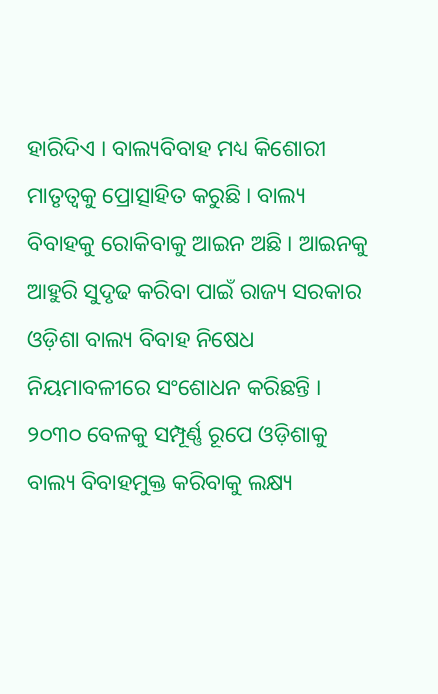ହାରିଦିଏ । ବାଲ୍ୟବିବାହ ମଧ୍ୟ କିଶୋରୀ ମାତୃତ୍ୱକୁ ପ୍ରୋତ୍ସାହିତ କରୁଛି । ବାଲ୍ୟ ବିବାହକୁ ରୋକିବାକୁ ଆଇନ ଅଛି । ଆଇନକୁ ଆହୁରି ସୁଦୃଢ କରିବା ପାଇଁ ରାଜ୍ୟ ସରକାର ଓଡ଼ିଶା ବାଲ୍ୟ ବିବାହ ନିଷେଧ ନିୟମାବଳୀରେ ସଂଶୋଧନ କରିଛନ୍ତି । ୨୦୩୦ ବେଳକୁ ସମ୍ପୂର୍ଣ୍ଣ ରୂପେ ଓଡ଼ିଶାକୁ ବାଲ୍ୟ ବିବାହମୁକ୍ତ କରିବାକୁ ଲକ୍ଷ୍ୟ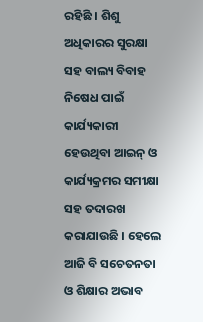ରହିଛି । ଶିଶୁ ଅଧିକାରର ସୁରକ୍ଷା ସହ ବାଲ୍ୟ ବିବାହ ନିଷେଧ ପାଇଁ କାର୍ଯ୍ୟକାରୀ ହେଉଥିବା ଆଇନ୍ ଓ କାର୍ଯ୍ୟକ୍ରମର ସମୀକ୍ଷା ସହ ତଦାରଖ କରାଯାଉଛି । ହେଲେ ଆଜି ବି ସଚେତନତା ଓ ଶିକ୍ଷାର ଅଭାବ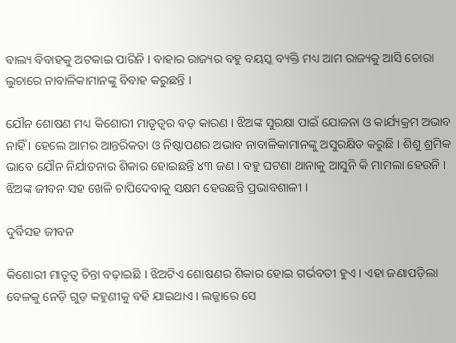ବାଲ୍ୟ ବିବାହକୁ ଅଟକାଇ ପାରିନି । ବାହାର ରାଜ୍ୟର ବହୁ ବୟସ୍କ ବ୍ୟକ୍ତି ମଧ୍ୟ ଆମ ରାଜ୍ୟକୁ ଆସି ଚୋରା ଲୁଚାରେ ନାବାଳିକାମାନଙ୍କୁ ବିବାହ କରୁଛନ୍ତି ।

ଯୌନ ଶୋଷଣ ମଧ୍ୟ କିଶୋରୀ ମାତୃତ୍ୱର ବଡ଼ କାରଣ । ଝିଅଙ୍କ ସୁରକ୍ଷା ପାଇଁ ଯୋଜନା ଓ କାର୍ଯ୍ୟକ୍ରମ ଅଭାବ ନାହିଁ । ହେଲେ ଆମର ଆନ୍ତରିକତା ଓ ନିଷ୍ଠାପଣର ଅଭାବ ନାବାଳିକାମାନଙ୍କୁ ଅସୁରକ୍ଷିତ କରୁଛି । ଶିଶୁ ଶ୍ରମିକ ଭାବେ ଯୌନ ନିର୍ଯାତନାର ଶିକାର ହୋଇଛନ୍ତି ୪୩ ଜଣ । ବହୁ ଘଟଣା ଥାନାକୁ ଆସୁନି କି ମାମଲା ହେଉନି । ଝିଅଙ୍କ ଜୀବନ ସହ ଖେଳି ଚାପିଦେବାକୁ ସକ୍ଷମ ହେଉଛନ୍ତି ପ୍ରଭାବଶାଳୀ ।

ଦୁର୍ବିସହ ଜୀବନ

କିଶୋରୀ ମାତୃତ୍ୱ ଚିନ୍ତା ବଢ଼ାଇଛି । ଝିଅଟିଏ ଶୋଷଣର ଶିକାର ହୋଇ ଗର୍ଭବତୀ ହୁଏ । ଏହା ଜଣାପଡ଼ିଲା ବେଳକୁ ନେଡ଼ି ଗୁଡ଼ କହୁଣୀକୁ ବହି ଯାଇଥାଏ । ଲଜ୍ଜାରେ ସେ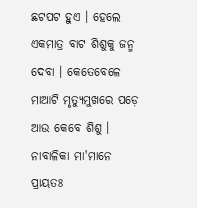ଛଟପଟ ହୁଏ । ହେଲେ ଏକମାତ୍ର ବାଟ ଶିଶୁକୁ ଜନ୍ମ ଦେବା । କେତେବେଳେ ମାଆଟି ମୃତ୍ୟୁମୁଖରେ ପଡ଼େ ଆଉ କେବେ ଶିଶୁ । ନାବାଳିକା ମା'ମାନେ ପ୍ରାୟତଃ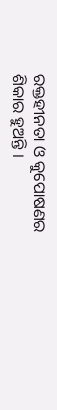ରକ୍ତହୀନତା ଓ କୁପୋଷଣର ଶିକାର ହୁଅନ୍ତି ।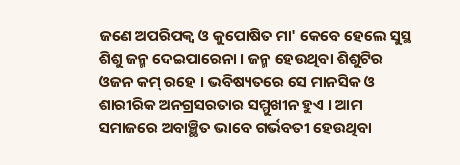ଜଣେ ଅପରିପକ୍ୱ ଓ କୁପୋଷିତ ମା' କେବେ ହେଲେ ସୁସ୍ଥ ଶିଶୁ ଜନ୍ମ ଦେଇପାରେନା । ଜନ୍ମ ହେଉଥିବା ଶିଶୁଟିର ଓଜନ କମ୍ ରହେ । ଭବିଷ୍ୟତରେ ସେ ମାନସିକ ଓ ଶାରୀରିକ ଅନଗ୍ରସରତାର ସମ୍ମୁଖୀନ ହୁଏ । ଆମ ସମାଜରେ ଅବାଞ୍ଛିତ ଭାବେ ଗର୍ଭବତୀ ହେଉଥିବା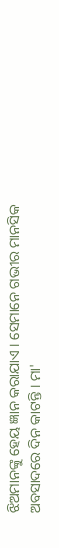ଝିଅମାନଙ୍କୁ ହେୟ ଜ୍ଞାନ କରାଯାଏ । ସେମାନେ ଗଭୀର ମାନସିକ ଅବସାଦରେ ଦିନ କାଟନ୍ତି । ମା'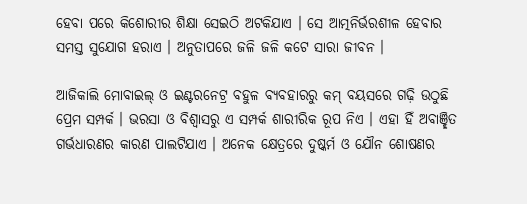ହେବା ପରେ କିଶୋରୀର ଶିକ୍ଷା ସେଇଠି ଅଟକିଯାଏ । ସେ ଆତ୍ମନିର୍ଭରଶୀଳ ହେବାର ସମସ୍ତ ସୁଯୋଗ ହରାଏ । ଅନୁତାପରେ ଜଳି ଜଳି କଟେ ସାରା ଜୀବନ ।

ଆଜିକାଲି ମୋବାଇଲ୍ ଓ ଇଣ୍ଟରନେଟ୍ର ବହୁଳ ବ୍ୟବହାରରୁ କମ୍ ବୟସରେ ଗଢ଼ି ଉଠୁଛି ପ୍ରେମ ସମ୍ପର୍କ । ଭରସା ଓ ବିଶ୍ୱାସରୁ ଏ ସମ୍ପର୍କ ଶାରୀରିକ ରୂପ ନିଏ । ଏହା ହିଁ ଅବାଞ୍ଛିତ ଗର୍ଭଧାରଣର କାରଣ ପାଲଟିଯାଏ । ଅନେକ କ୍ଷେତ୍ରରେ ଦୁଷ୍କର୍ମ ଓ ଯୌନ ଶୋଷଣର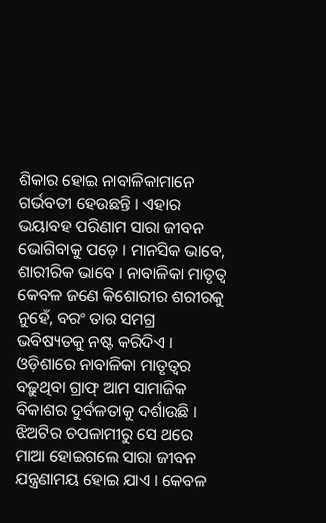ଶିକାର ହୋଇ ନାବାଳିକାମାନେ ଗର୍ଭବତୀ ହେଉଛନ୍ତି । ଏହାର ଭୟାବହ ପରିଣାମ ସାରା ଜୀବନ ଭୋଗିବାକୁ ପଡ଼େ । ମାନସିକ ଭାବେ, ଶାରୀରିକ ଭାବେ । ନାବାଳିକା ମାତୃତ୍ୱ କେବଳ ଜଣେ କିଶୋରୀର ଶରୀରକୁ ନୁହେଁ, ବରଂ ତାର ସମଗ୍ର ଭବିଷ୍ୟତକୁ ନଷ୍ଟ କରିଦିଏ । ଓଡ଼ିଶାରେ ନାବାଳିକା ମାତୃତ୍ୱର ବଢ଼ୁଥିବା ଗ୍ରାଫ୍ ଆମ ସାମାଜିକ ବିକାଶର ଦୁର୍ବଳତାକୁ ଦର୍ଶାଉଛି । ଝିଅଟିର ଚପଳାମୀରୁ ସେ ଥରେ ମାଆ ହୋଇଗଲେ ସାରା ଜୀବନ ଯନ୍ତ୍ରଣାମୟ ହୋଇ ଯାଏ । କେବଳ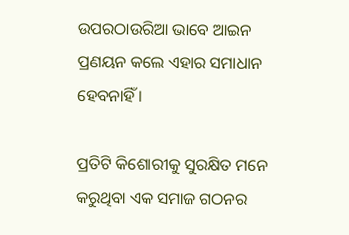ଉପରଠାଉରିଆ ଭାବେ ଆଇନ ପ୍ରଣୟନ କଲେ ଏହାର ସମାଧାନ ହେବନାହିଁ ।

ପ୍ରତିଟି କିଶୋରୀକୁ ସୁରକ୍ଷିତ ମନେ କରୁଥିବା ଏକ ସମାଜ ଗଠନର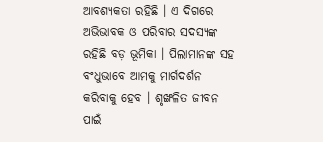ଆବଶ୍ୟକତା ରହିଛି । ଏ ଦିଗରେ ଅଭିଭାବକ ଓ ପରିବାର ସଦସ୍ୟଙ୍କ ରହିଛି ବଡ଼ ଭୂମିକା । ପିଲାମାନଙ୍କ ସହ ବଂଧୁଭାବେ ଆମକୁ ମାର୍ଗଦର୍ଶନ କରିବାକୁ ହେବ । ଶୃଙ୍ଖଳିତ ଜୀବନ ପାଇଁ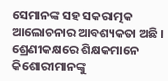ସେମାନଙ୍କ ସହ ସକରାତ୍ମକ ଆଲୋଚନାର ଆବଶ୍ୟକତା ଅଛି । ଶ୍ରେଣୀକକ୍ଷରେ ଶିକ୍ଷକମାନେ କିଶୋରୀମାନଙ୍କୁ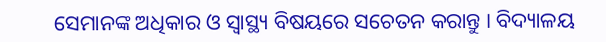ସେମାନଙ୍କ ଅଧିକାର ଓ ସ୍ୱାସ୍ଥ୍ୟ ବିଷୟରେ ସଚେତନ କରାନ୍ତୁ । ବିଦ୍ୟାଳୟ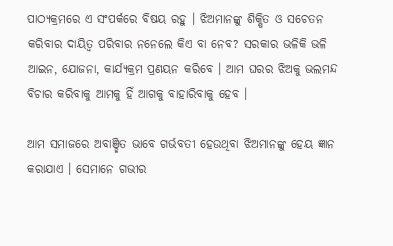ପାଠ୍ୟକ୍ରମରେ ଏ ସଂପର୍କରେ ବିଷୟ ରହୁ । ଝିଅମାନଙ୍କୁ ଶିକ୍ଷିତ ଓ ସଚେତନ କରିବାର ଦାୟିତ୍ୱ ପରିବାର ନନେଲେ କିଏ ବା ନେବ? ସରକାର ଭଳିକି ଭଳି ଆଇନ, ଯୋଜନା, କାର୍ଯ୍ୟକ୍ରମ ପ୍ରଣୟନ କରିବେ । ଆମ ଘରର ଝିଅକୁ ଭଲମନ୍ଦ ବିଚାର କରିବାକୁ ଆମକୁ ହିଁ ଆଗକୁ ବାହାରିବାକୁ ହେବ ।

ଆମ ସମାଜରେ ଅବାଞ୍ଛିତ ଭାବେ ଗର୍ଭବତୀ ହେଉଥିବା ଝିଅମାନଙ୍କୁ ହେୟ ଜ୍ଞାନ କରାଯାଏ । ସେମାନେ ଗଭୀର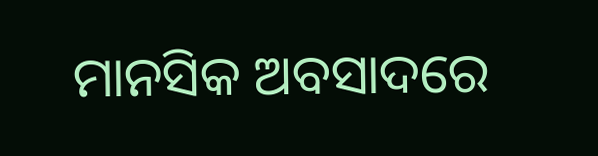ମାନସିକ ଅବସାଦରେ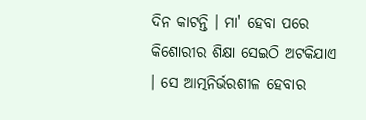ଦିନ କାଟନ୍ତି । ମା' ହେବା ପରେ କିଶୋରୀର ଶିକ୍ଷା ସେଇଠି ଅଟକିଯାଏ । ସେ ଆତ୍ମନିର୍ଭରଶୀଳ ହେବାର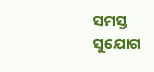ସମସ୍ତ ସୁଯୋଗ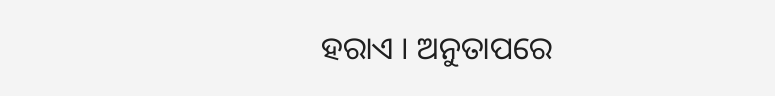ହରାଏ । ଅନୁତାପରେ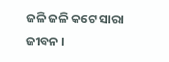ଜଳି ଜଳି କଟେ ସାରା ଜୀବନ ।